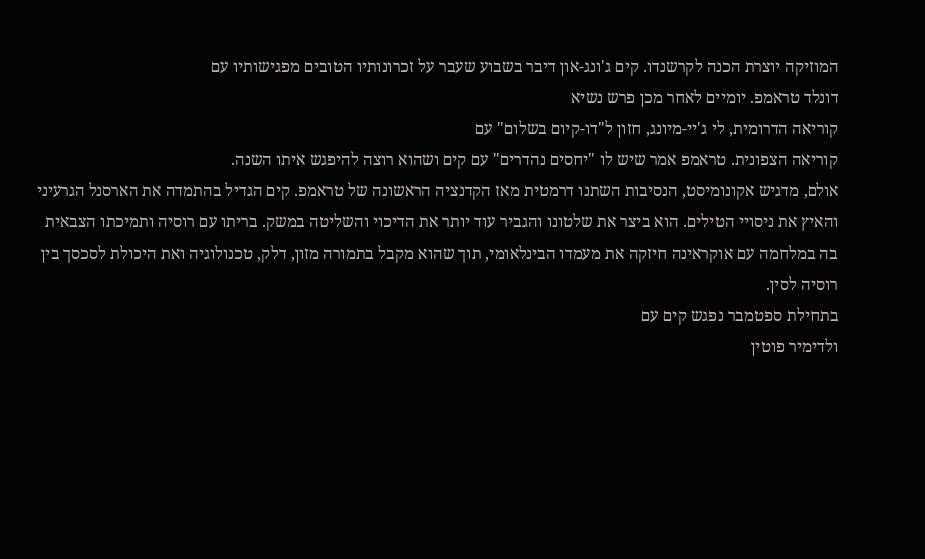המוזיקה יוצרת הכנה לקרשנדו. קים ג'ונג-און דיבר בשבוע שעבר על זכרונותיו הטובים מפגישותיו עם
דונלד טראמפ. יומיים לאחר מכן פרש נשיא
קוריאה הדרומית, לי ג'יי-מיונג, חזון ל"דו-קיום בשלום" עם
קוריאה הצפונית. טראמפ אמר שיש לו "יחסים נהדרים" עם קים ושהוא רוצה להיפגש איתו השנה.
אולם, מדגיש אקונומיסט, הנסיבות השתנו דרמטית מאז הקדנציה הראשונה של טראמפ. קים הגדיל בהתמדה את הארסנל הגרעיני והאיץ את ניסויי הטילים. הוא ביצר את שלטונו והגביר עוד יותר את הדיכוי והשליטה במשק. בריתו עם רוסיה ותמיכתו הצבאית בה במלחמה עם אוקראינה חיזקה את מעמדו הבינלאומי, תוך שהוא מקבל בתמורה מזון, דלק, טכנולוגיה ואת היכולת לסכסך בין רוסיה לסין.
בתחילת ספטמבר נפגש קים עם
ולדימיר פוטין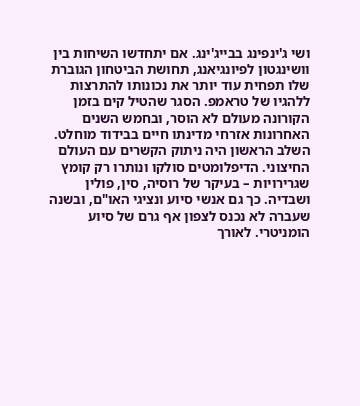ושי ג'ינפינג בבייג'ינג. אם יתחדשו השיחות בין וושינגטון לפיונגיאנג, תחושת הביטחון הגוברת שלו תפחית עוד יותר את נכונותו להתרצות ללהגיו של טראמפ. הסגר שהטיל קים בזמן הקורונה מעולם לא הוסר, ובחמש השנים האחרונות אזרחי מדינתו חיים בבידוד מוחלט.
השלב הראשון היה ניתוק הקשרים עם העולם החיצוני. הדיפלומטים סולקו ונותרו רק קומץ שגרירויות – בעיקר של רוסיה, סין, פולין ושבדיה. כך גם אנשי סיוע ונציגי האו"ם, ובשנה שעברה לא נכנס לצפון אף גרם של סיוע
הומניטרי. לאורך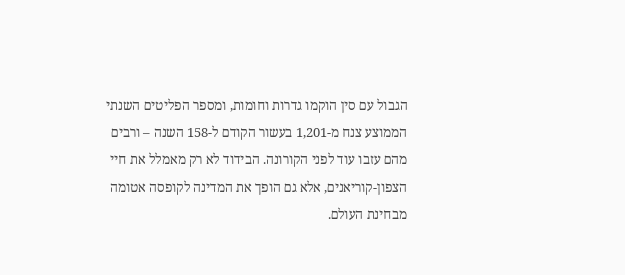הגבול עם סין הוקמו גדרות וחומות, ומספר הפליטים השנתי הממוצע צנח מ-1,201 בעשור הקודם ל-158 השנה – ורבים מהם עזבו עוד לפני הקורונה. הבידוד לא רק מאמלל את חיי הצפון-קוריאנים, אלא גם הופך את המדינה לקופסה אטומה מבחינת העולם.